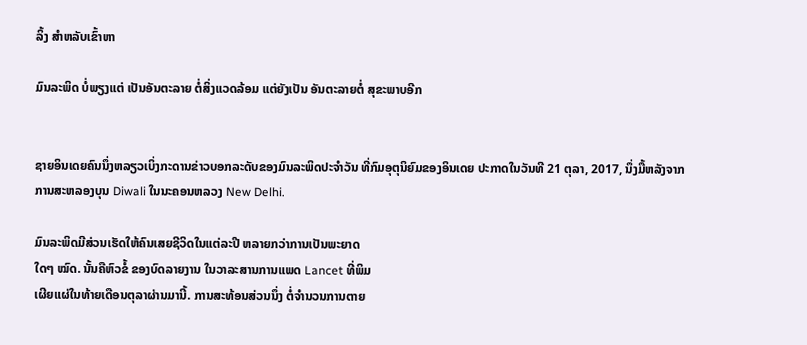ລິ້ງ ສຳຫລັບເຂົ້າຫາ

ມົນລະພິດ ບໍ່ພຽງແຕ່ ເປັນອັນຕະລາຍ ຕໍ່ສິ່ງແວດລ້ອມ ແຕ່ຍັງເປັນ ອັນຕະລາຍຕໍ່ ສຸຂະພາບອີກ


ຊາຍອິນເດຍຄົນນຶ່ງຫລຽວເບິ່ງກະດານຂ່າວບອກລະດັບຂອງມົນລະພິດປະຈໍາວັນ ທີ່ກົມອຸຕຸນິຍົມຂອງອິນເດຍ ປະກາດໃນວັນທີ 21 ຕຸລາ, 2017, ນຶ່ງມື້ຫລັງຈາກການສະຫລອງບຸນ Diwali ໃນນະຄອນຫລວງ New Delhi.

ມົນລະພິດມີສ່ວນເຮັດໃຫ້ຄົນເສຍຊີວິດໃນແຕ່ລະປີ ຫລາຍກວ່າການເປັນພະຍາດ
ໃດໆ ໝົດ. ນັ້ນຄືຫົວຂໍ້ ຂອງບົດລາຍງານ ໃນວາລະສານການແພດ Lancet ທີ່ພິມ
ເຜີຍແຜ່ໃນທ້າຍເດືອນຕຸລາຜ່ານມານີ້. ການສະທ້ອນສ່ວນນຶ່ງ ຕໍ່ຈໍານວນການຕາຍ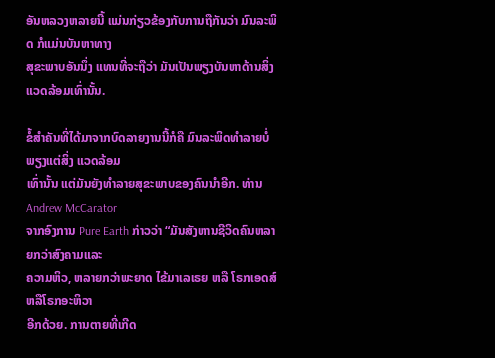ອັນຫລວງຫລາຍນີ້ ແມ່ນກ່ຽວຂ້ອງກັບການຖືກັນວ່າ ມົນລະພິດ ກໍແມ່ນບັນຫາທາງ
ສຸຂະພາບອັນນຶ່ງ ແທນທີ່ຈະຖືວ່າ ມັນເປັນພຽງບັນຫາດ້ານສິ່ງແວດລ້ອມເທົ່ານັ້ນ.

ຂໍ້ສໍາຄັນທີ່ໄດ້ມາຈາກບົດລາຍງານນີ້ກໍຄື ມົນລະພິດທໍາລາຍບໍ່ພຽງແຕ່ສິ່ງ ແວດລ້ອມ
ເທົ່ານັ້ນ ແຕ່ມັນຍັງທໍາລາຍສຸຂະພາບຂອງຄົນນໍາອີກ. ທ່ານ Andrew McCarator
ຈາກອົງການ Pure Earth ກ່າວວ່າ “ມັນສັງຫານຊີວິດຄົນຫລາຍກວ່າສົງຄາມແລະ
ຄວາມຫິວ, ຫລາຍກວ່າພະຍາດ ໄຂ້ມາເລເຣຍ ຫລື ໂຣກເອດສ໌ ຫລືໂຣກອະຫິວາ
ອີກດ້ວຍ. ການຕາຍທີ່ເກີດ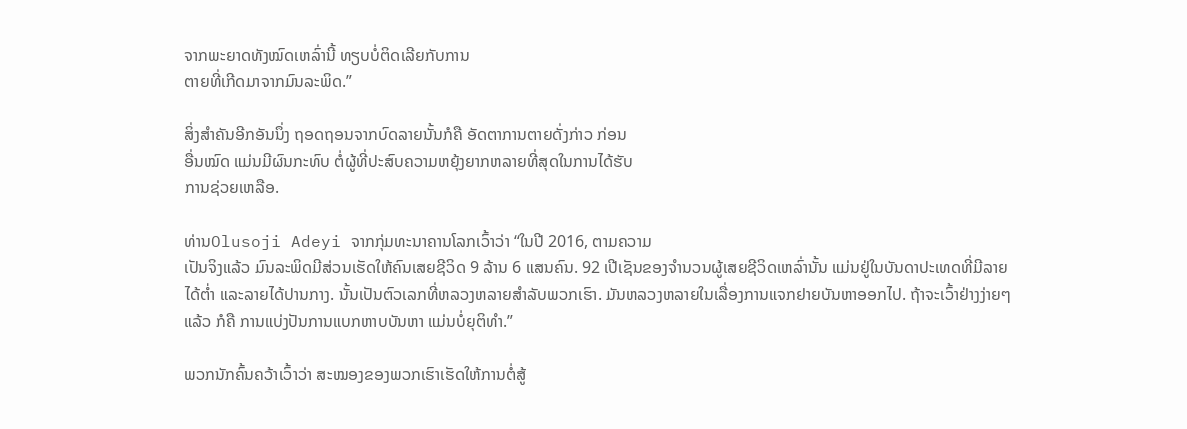ຈາກພະຍາດທັງໝົດເຫລົ່ານີ້ ທຽບບໍ່ຕິດເລີຍກັບການ
ຕາຍທີ່ເກີດມາຈາກມົນລະພິດ.”

ສິ່ງສໍາຄັນອີກອັນນຶ່ງ ຖອດຖອນຈາກບົດລາຍນັ້ນກໍຄື ອັດຕາການຕາຍດັ່ງກ່າວ ກ່ອນ
ອື່ນໝົດ ແມ່ນມີຜົນກະທົບ ຕໍ່ຜູ້ທີ່ປະສົບຄວາມຫຍຸ້ງຍາກຫລາຍທີ່ສຸດໃນການໄດ້ຮັບ
ການຊ່ວຍເຫລືອ.

ທ່ານOlusoji Adeyi ຈາກກຸ່ມທະນາຄານໂລກເວົ້າວ່າ “ໃນປີ 2016, ຕາມຄວາມ
ເປັນຈິງແລ້ວ ມົນລະພິດມີສ່ວນເຮັດໃຫ້ຄົນເສຍຊີວິດ 9 ລ້ານ 6 ແສນຄົນ. 92 ເປີເຊັນຂອງຈໍານວນຜູ້ເສຍຊີວິດເຫລົ່ານັ້ນ ແມ່ນຢູ່ໃນບັນດາປະເທດທີ່ມີລາຍ
ໄດ້ຕໍ່າ ແລະລາຍໄດ້ປານກາງ. ນັ້ນເປັນຕົວເລກທີ່ຫລວງຫລາຍສໍາລັບພວກເຮົາ. ມັນຫລວງຫລາຍໃນເລື່ອງການແຈກຢາຍບັນຫາອອກໄປ. ຖ້າຈະເວົ້າຢ່າງງ່າຍໆ
ແລ້ວ ກໍຄື ການແບ່ງປັນການແບກຫາບບັນຫາ ແມ່ນບໍ່ຍຸຕິທໍາ.”

ພວກນັກຄົ້ນຄວ້າເວົ້າວ່າ ສະໝອງຂອງພວກເຮົາເຮັດໃຫ້ການຕໍ່ສູ້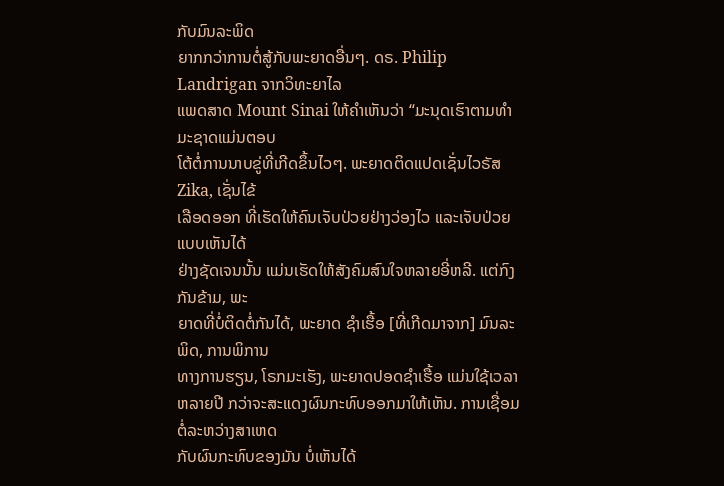ກັບມົນລະພິດ
ຍາກກວ່າການຕໍ່ສູ້ກັບພະຍາດອື່ນໆ. ດຣ. Philip Landrigan ຈາກວິທະຍາໄລ
ແພດສາດ Mount Sinai ໃຫ້ຄໍາເຫັນວ່າ “ມະນຸດເຮົາຕາມທໍາມະຊາດແມ່ນຕອບ
ໂຕ້ຕໍ່ການນາບຂູ່ທີ່ເກີດຂຶ້ນໄວໆ. ພະຍາດຕິດແປດເຊັ່ນໄວຣັສ Zika, ເຊັ່ນໄຂ້
ເລືອດອອກ ທີ່ເຮັດໃຫ້ຄົນເຈັບປ່ວຍຢ່າງວ່ອງໄວ ແລະເຈັບປ່ວຍແບບເຫັນໄດ້
ຢ່າງຊັດເຈນນັ້ນ ແມ່ນເຮັດໃຫ້ສັງຄົມສົນໃຈຫລາຍອີ່ຫລີ. ແຕ່ກົງກັນຂ້າມ, ພະ
ຍາດທີ່ບໍ່ຕິດຕໍ່ກັນໄດ້, ພະຍາດ ຊໍາເຮື້ອ [ທີ່ເກີດມາຈາກ] ມົນລະພິດ, ການພິການ
ທາງການຮຽນ, ໂຣກມະເຮັງ, ພະຍາດປອດຊໍາເຮື້ອ ແມ່ນໃຊ້ເວລາຫລາຍປີ ກວ່າຈະສະແດງຜົນກະທົບອອກມາໃຫ້ເຫັນ. ການເຊື່ອມຕໍ່ລະຫວ່າງສາເຫດ
ກັບຜົນກະທົບຂອງມັນ ບໍ່ເຫັນໄດ້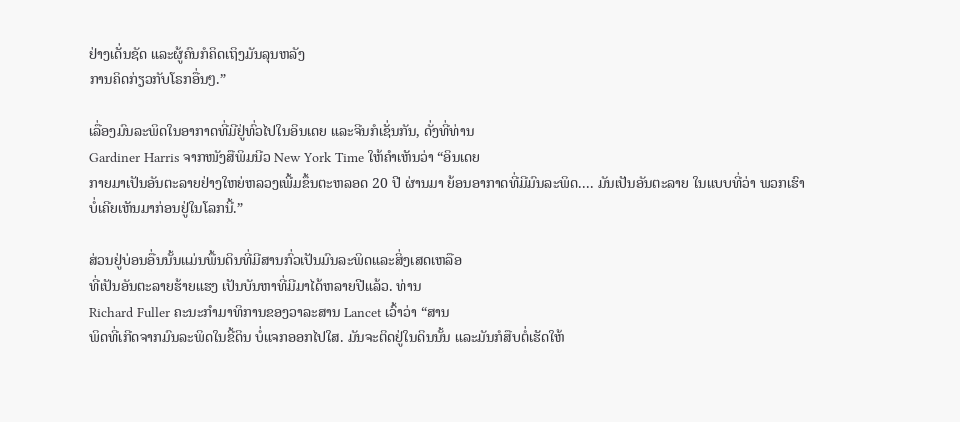ຢ່າງເດັ່ນຊັດ ແລະຜູ້ຄົນກໍຄິດເຖິງມັນລຸນຫລັງ
ການຄິດກ່ຽວກັບໂຣກອື່ນໆ.”

ເລື່ອງມົນລະພິດໃນອາກາດທີ່ມີຢູ່ທົ່ວໄປໃນອິນເດຍ ແລະຈີນກໍເຊັ່ນກັນ, ດັ່ງທີ່ທ່ານ
Gardiner Harris ຈາກໜັງສືພິມນີວ New York Time ໃຫ້ຄໍາເຫັນວ່າ “ອິນເດຍ
ກາຍມາເປັນອັນຕະລາຍຢ່າງໃຫຍ່ຫລວງເພີ້ມຂຶ້ນຕະຫລອດ 20 ປີ ຜ່ານມາ ຍ້ອນອາກາດທີ່ມີມົນລະພິດ.... ມັນເປັນອັນຕະລາຍ ໃນແບບທີ່ວ່າ ພວກເຮົາ
ບໍ່ເຄີຍເຫັນມາກ່ອນຢູ່ໃນໂລກນີ້.”

ສ່ວນຢູ່ບ່ອນອື່ນນັ້ນແມ່ນພື້ນດິນທີ່ມີສານກົ່ວເປັນມົນລະພິດແລະສິ່ງເສດເຫລືອ
ທີ່ເປັນອັນຕະລາຍຮ້າຍແຮງ ເປັນບັນຫາທີ່ມີມາໄດ້ຫລາຍປີແລ້ວ. ທ່ານ
Richard Fuller ຄະນະກໍາມາທິການຂອງວາລະສານ Lancet ເວົ້າວ່າ “ສານ
ພິດທີ່ເກີດຈາກມົນລະພິດໃນຂີ້ດິນ ບໍ່ແຈກອອກໄປໃສ. ມັນຈະຕິດຢູ່ໃນດິນນັ້ນ ແລະມັນກໍສືບຕໍ່ເຮັດໃຫ້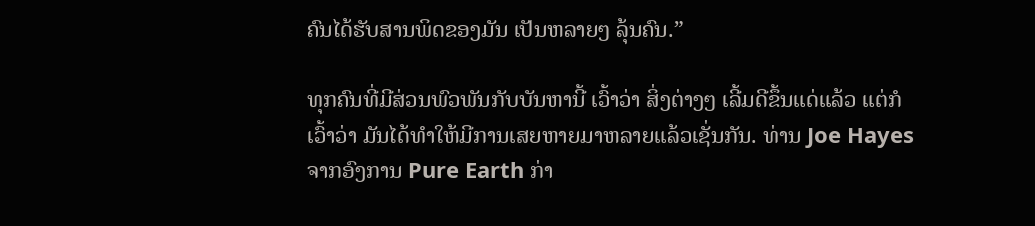ຄົນໄດ້ຮັບສານພິດຂອງມັນ ເປັນຫລາຍໆ ລຸ້ນຄົນ.”

ທຸກຄົນທີ່ມີສ່ວນພົວພັນກັບບັນຫານີ້ ເວົ້າວ່າ ສິ່ງຕ່າງໆ ເລີ້ມດີຂຶ້ນແດ່ແລ້ວ ແຕ່ກໍ
ເວົ້າວ່າ ມັນໄດ້ທໍາໃຫ້ມີການເສຍຫາຍມາຫລາຍແລ້ວເຊັ່ນກັນ. ທ່ານ Joe Hayes
ຈາກອົງການ Pure Earth ກ່າ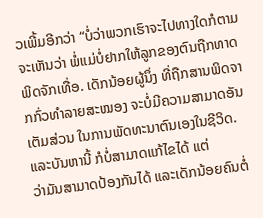ວເພີ້ມອີກວ່າ “ບໍ່ວ່າພວກເຮົາຈະໄປທາງໃດກໍຕາມ
ຈະເຫັນວ່າ ພໍ່ແມ່ບໍ່ຢາກໃຫ້ລູກຂອງຕົນຖືກທາດພິດຈັກເທື່ອ. ເດັກນ້ອຍຜູ້ນຶ່ງ ທີ່ຖືກສານພິດຈາກກົ່ວທໍາລາຍສະໝອງ ຈະບໍ່ມີຄວາມສາມາດອັນເຕັມສ່ວນ ໃນການພັດທະນາຕົນເອງໃນຊີວິດ. ແລະບັນຫານີ້ ກໍບໍ່ສາມາດແກ້ໄຂໄດ້ ແຕ່
ວ່າມັນສາມາດປ້ອງກັນໄດ້ ແລະເດັກນ້ອຍຄົນຕໍ່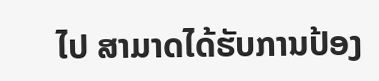ໄປ ສາມາດໄດ້ຮັບການປ້ອງ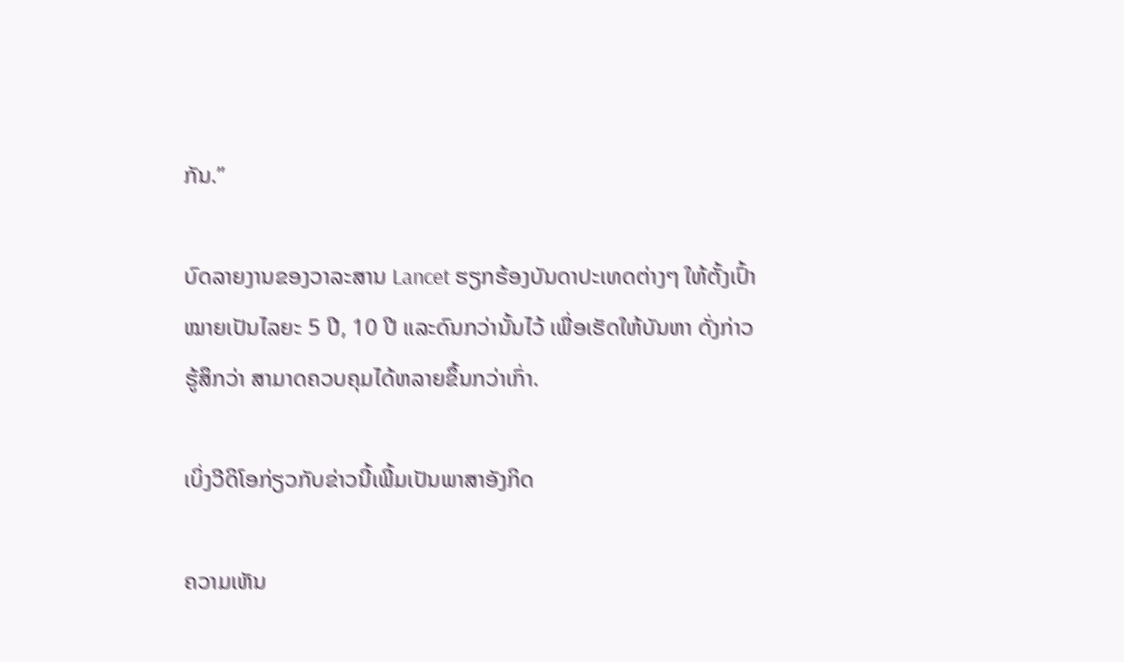ກັນ.”

ບົດລາຍງານຂອງວາລະສານ Lancet ຮຽກຮ້ອງບັນດາປະເທດຕ່າງໆ ໃຫ້ຕັ້ງເປົ້າ
ໝາຍເປັນໄລຍະ 5 ປີ, 10 ປີ ແລະດົນກວ່ານັ້ນໄວ້ ເພື່ອເຮັດໃຫ້ບັນຫາ ດັ່ງກ່າວ
ຮູ້ສຶກວ່າ ສາມາດຄວບຄຸມໄດ້ຫລາຍຂຶ້ນກວ່າເກົ່າ.

ເບິ່ງວີດິໂອກ່ຽວກັບຂ່າວນີ້ເພີ້ມເປັນພາສາອັງກິດ

ຄວາມເຫັນ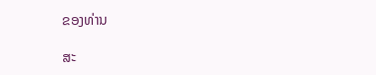ຂອງທ່ານ

ສະ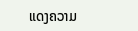ແດງຄວາມ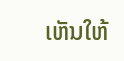ເຫັນໃຫ້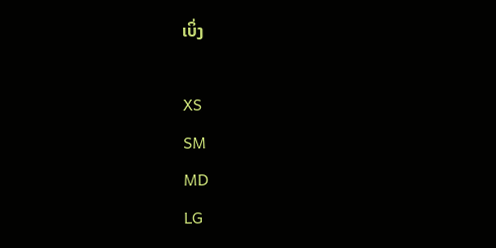ເບິ່ງ

XS
SM
MD
LG